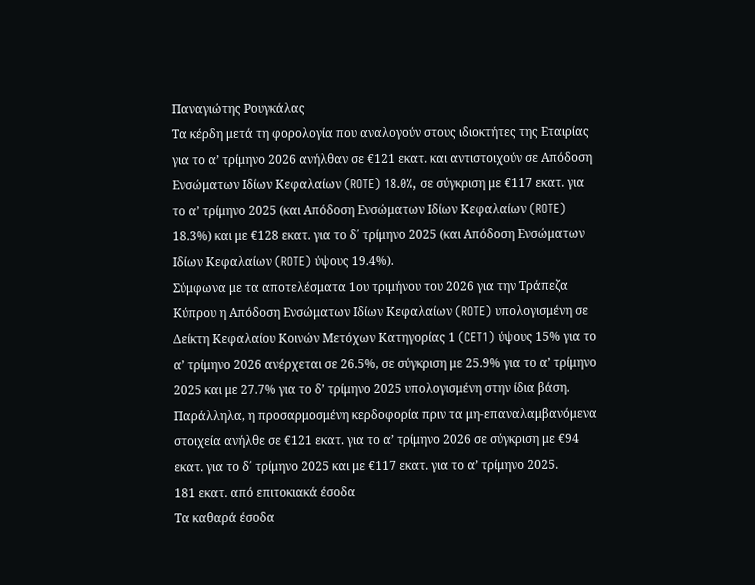Παναγιώτης Ρουγκάλας
Τα κέρδη μετά τη φορολογία που αναλογούν στους ιδιοκτήτες της Εταιρίας για το α’ τρίμηνο 2026 ανήλθαν σε €121 εκατ. και αντιστοιχούν σε Απόδοση Ενσώματων Ιδίων Κεφαλαίων (ROTE) 18.0%, σε σύγκριση με €117 εκατ. για το α’ τρίμηνο 2025 (και Απόδοση Ενσώματων Ιδίων Κεφαλαίων (ROTE) 18.3%) και με €128 εκατ. για το δ΄ τρίμηνο 2025 (και Απόδοση Ενσώματων Ιδίων Κεφαλαίων (ROTE) ύψους 19.4%).
Σύμφωνα με τα αποτελέσματα 1ου τριμήνου του 2026 για την Τράπεζα Κύπρου η Απόδοση Ενσώματων Ιδίων Κεφαλαίων (ROTE) υπολογισμένη σε Δείκτη Κεφαλαίου Κοινών Μετόχων Κατηγορίας 1 (CET1) ύψους 15% για το α’ τρίμηνο 2026 ανέρχεται σε 26.5%, σε σύγκριση με 25.9% για το α’ τρίμηνο 2025 και με 27.7% για το δ’ τρίμηνο 2025 υπολογισμένη στην ίδια βάση.
Παράλληλα, η προσαρμοσμένη κερδοφορία πριν τα μη-επαναλαμβανόμενα στοιχεία ανήλθε σε €121 εκατ. για το α’ τρίμηνο 2026 σε σύγκριση με €94 εκατ. για το δ΄ τρίμηνο 2025 και με €117 εκατ. για το α’ τρίμηνο 2025.
181 εκατ. από επιτοκιακά έσοδα
Τα καθαρά έσοδα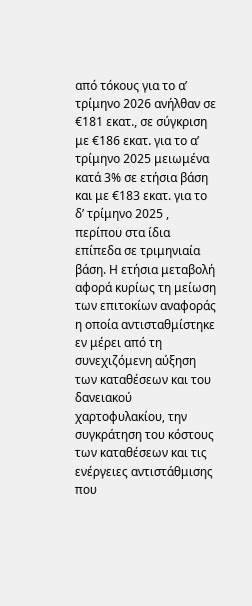από τόκους για το α’ τρίμηνο 2026 ανήλθαν σε €181 εκατ., σε σύγκριση με €186 εκατ. για το α’ τρίμηνο 2025 μειωμένα κατά 3% σε ετήσια βάση και με €183 εκατ. για το δ’ τρίμηνο 2025 , περίπου στα ίδια επίπεδα σε τριμηνιαία βάση. Η ετήσια μεταβολή αφορά κυρίως τη μείωση των επιτοκίων αναφοράς η οποία αντισταθμίστηκε εν μέρει από τη συνεχιζόμενη αύξηση των καταθέσεων και του δανειακού χαρτοφυλακίου, την συγκράτηση του κόστους των καταθέσεων και τις ενέργειες αντιστάθμισης που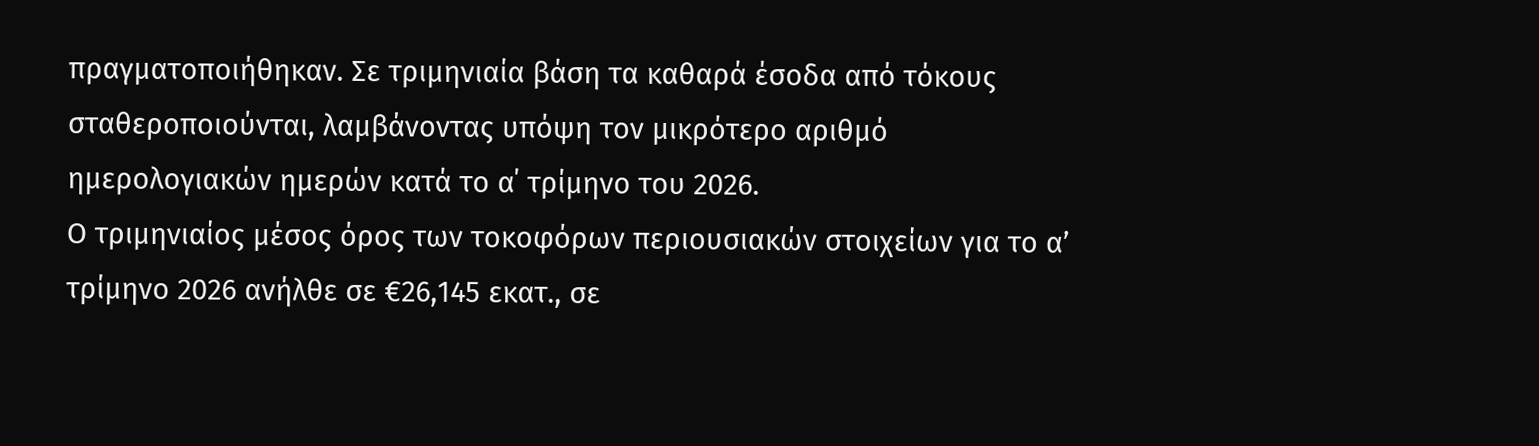πραγματοποιήθηκαν. Σε τριμηνιαία βάση τα καθαρά έσοδα από τόκους σταθεροποιούνται, λαμβάνοντας υπόψη τoν μικρότερο αριθμό ημερολογιακών ημερών κατά το α΄ τρίμηνο του 2026.
Ο τριμηνιαίος μέσος όρος των τοκοφόρων περιουσιακών στοιχείων για το α’ τρίμηνο 2026 ανήλθε σε €26,145 εκατ., σε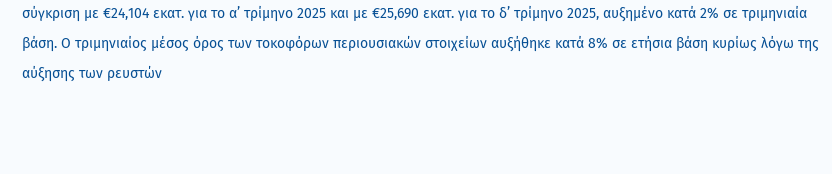σύγκριση με €24,104 εκατ. για το α’ τρίμηνο 2025 και με €25,690 εκατ. για το δ’ τρίμηνο 2025, αυξημένο κατά 2% σε τριμηνιαία βάση. Ο τριμηνιαίος μέσος όρος των τοκοφόρων περιουσιακών στοιχείων αυξήθηκε κατά 8% σε ετήσια βάση κυρίως λόγω της αύξησης των ρευστών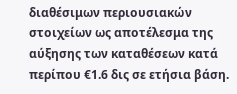διαθέσιμων περιουσιακών στοιχείων ως αποτέλεσμα της αύξησης των καταθέσεων κατά περίπου €1.6 δις σε ετήσια βάση.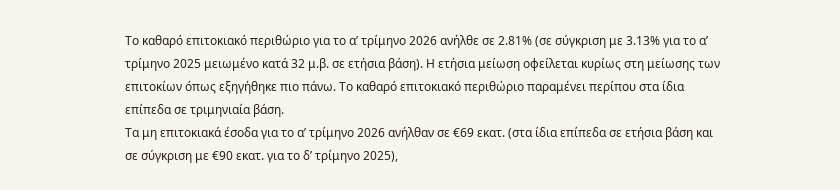Το καθαρό επιτοκιακό περιθώριο για το α’ τρίμηνο 2026 ανήλθε σε 2.81% (σε σύγκριση με 3.13% για το α’ τρίμηνο 2025 μειωμένο κατά 32 μ.β. σε ετήσια βάση). Η ετήσια μείωση οφείλεται κυρίως στη μείωσης των επιτοκίων όπως εξηγήθηκε πιο πάνω. Το καθαρό επιτοκιακό περιθώριο παραμένει περίπου στα ίδια επίπεδα σε τριμηνιαία βάση.
Τα μη επιτοκιακά έσοδα για το α’ τρίμηνο 2026 ανήλθαν σε €69 εκατ. (στα ίδια επίπεδα σε ετήσια βάση και σε σύγκριση με €90 εκατ. για το δ’ τρίμηνο 2025),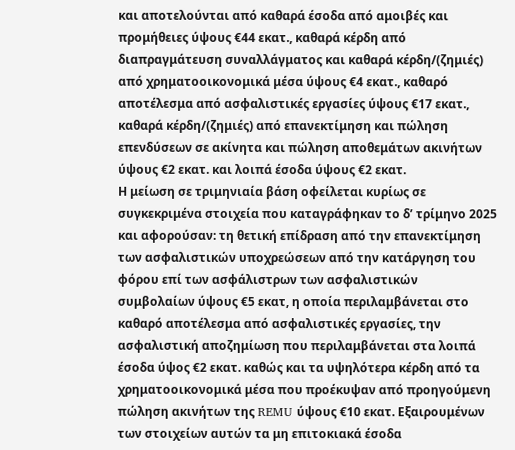και αποτελούνται από καθαρά έσοδα από αμοιβές και προμήθειες ύψους €44 εκατ., καθαρά κέρδη από διαπραγμάτευση συναλλάγματος και καθαρά κέρδη/(ζημιές) από χρηματοοικονομικά μέσα ύψους €4 εκατ., καθαρό αποτέλεσμα από ασφαλιστικές εργασίες ύψους €17 εκατ., καθαρά κέρδη/(ζημιές) από επανεκτίμηση και πώληση επενδύσεων σε ακίνητα και πώληση αποθεμάτων ακινήτων ύψους €2 εκατ. και λοιπά έσοδα ύψους €2 εκατ.
Η μείωση σε τριμηνιαία βάση οφείλεται κυρίως σε συγκεκριμένα στοιχεία που καταγράφηκαν το δ’ τρίμηνο 2025 και αφορούσαν: τη θετική επίδραση από την επανεκτίμηση των ασφαλιστικών υποχρεώσεων από την κατάργηση του φόρου επί των ασφάλιστρων των ασφαλιστικών συμβολαίων ύψους €5 εκατ, η οποία περιλαμβάνεται στο καθαρό αποτέλεσμα από ασφαλιστικές εργασίες, την ασφαλιστική αποζημίωση που περιλαμβάνεται στα λοιπά έσοδα ύψος €2 εκατ. καθώς και τα υψηλότερα κέρδη από τα χρηματοοικονομικά μέσα που προέκυψαν από προηγούμενη πώληση ακινήτων της REMU ύψους €10 εκατ. Εξαιρουμένων των στοιχείων αυτών τα μη επιτοκιακά έσοδα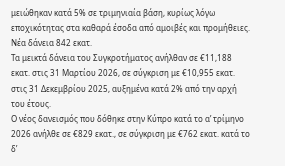μειώθηκαν κατά 5% σε τριμηνιαία βάση, κυρίως λόγω εποχικότητας στα καθαρά έσοδα από αμοιβές και προμήθειες.
Νέα δάνεια 842 εκατ.
Τα μεικτά δάνεια του Συγκροτήματος ανήλθαν σε €11,188 εκατ. στις 31 Μαρτίου 2026, σε σύγκριση με €10,955 εκατ. στις 31 Δεκεμβρίου 2025, αυξημένα κατά 2% από την αρχή του έτους.
Ο νέος δανεισμός που δόθηκε στην Κύπρο κατά το α’ τρίμηνο 2026 ανήλθε σε €829 εκατ., σε σύγκριση με €762 εκατ. κατά το δ’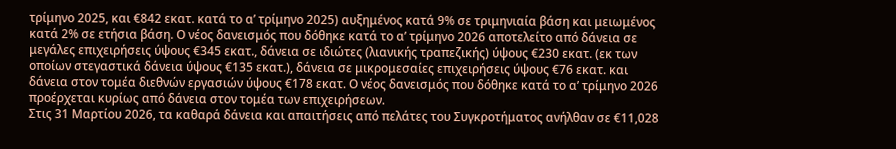τρίμηνο 2025, και €842 εκατ. κατά το α’ τρίμηνο 2025) αυξημένος κατά 9% σε τριμηνιαία βάση και μειωμένος κατά 2% σε ετήσια βάση. Ο νέος δανεισμός που δόθηκε κατά το α’ τρίμηνο 2026 αποτελείτο από δάνεια σε μεγάλες επιχειρήσεις ύψους €345 εκατ., δάνεια σε ιδιώτες (λιανικής τραπεζικής) ύψους €230 εκατ. (εκ των οποίων στεγαστικά δάνεια ύψους €135 εκατ.), δάνεια σε μικρομεσαίες επιχειρήσεις ύψους €76 εκατ. και δάνεια στον τομέα διεθνών εργασιών ύψους €178 εκατ. Ο νέος δανεισμός που δόθηκε κατά το α’ τρίμηνο 2026 προέρχεται κυρίως από δάνεια στον τομέα των επιχειρήσεων.
Στις 31 Μαρτίου 2026, τα καθαρά δάνεια και απαιτήσεις από πελάτες του Συγκροτήματος ανήλθαν σε €11,028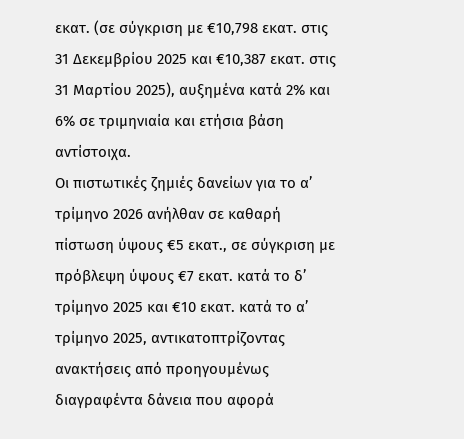εκατ. (σε σύγκριση με €10,798 εκατ. στις 31 Δεκεμβρίου 2025 και €10,387 εκατ. στις 31 Μαρτίου 2025), αυξημένα κατά 2% και 6% σε τριμηνιαία και ετήσια βάση αντίστοιχα.
Οι πιστωτικές ζημιές δανείων για το α’ τρίμηνο 2026 ανήλθαν σε καθαρή πίστωση ύψους €5 εκατ., σε σύγκριση με πρόβλεψη ύψους €7 εκατ. κατά το δ’ τρίμηνο 2025 και €10 εκατ. κατά το α’ τρίμηνο 2025, αντικατοπτρίζοντας ανακτήσεις από προηγουμένως διαγραφέντα δάνεια που αφορά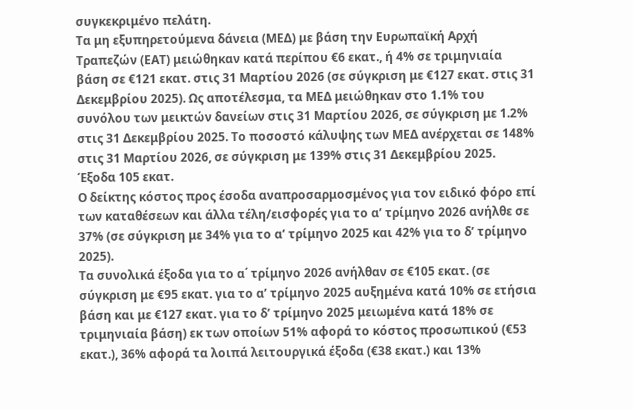συγκεκριμένο πελάτη.
Τα μη εξυπηρετούμενα δάνεια (ΜΕΔ) με βάση την Ευρωπαϊκή Αρχή Τραπεζών (ΕΑΤ) μειώθηκαν κατά περίπου €6 εκατ., ή 4% σε τριμηνιαία βάση σε €121 εκατ. στις 31 Μαρτίου 2026 (σε σύγκριση με €127 εκατ. στις 31 Δεκεμβρίου 2025). Ως αποτέλεσμα, τα ΜΕΔ μειώθηκαν στο 1.1% του συνόλου των μεικτών δανείων στις 31 Μαρτίου 2026, σε σύγκριση με 1.2% στις 31 Δεκεμβρίου 2025. Το ποσοστό κάλυψης των ΜΕΔ ανέρχεται σε 148% στις 31 Μαρτίου 2026, σε σύγκριση με 139% στις 31 Δεκεμβρίου 2025.
Έξοδα 105 εκατ.
Ο δείκτης κόστος προς έσοδα αναπροσαρμοσμένος για τον ειδικό φόρο επί των καταθέσεων και άλλα τέλη/εισφορές για το α’ τρίμηνο 2026 ανήλθε σε 37% (σε σύγκριση με 34% για το α’ τρίμηνο 2025 και 42% για το δ’ τρίμηνο 2025).
Τα συνολικά έξοδα για το α΄ τρίμηνο 2026 ανήλθαν σε €105 εκατ. (σε σύγκριση με €95 εκατ. για το α’ τρίμηνο 2025 αυξημένα κατά 10% σε ετήσια βάση και με €127 εκατ. για το δ’ τρίμηνο 2025 μειωμένα κατά 18% σε τριμηνιαία βάση) εκ των οποίων 51% αφορά το κόστος προσωπικού (€53 εκατ.), 36% αφορά τα λοιπά λειτουργικά έξοδα (€38 εκατ.) και 13%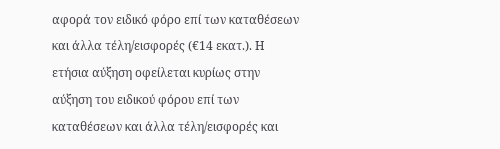αφορά τον ειδικό φόρο επί των καταθέσεων και άλλα τέλη/εισφορές (€14 εκατ.). Η ετήσια αύξηση οφείλεται κυρίως στην αύξηση του ειδικού φόρου επί των καταθέσεων και άλλα τέλη/εισφορές και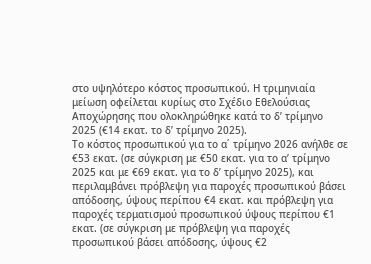στο υψηλότερο κόστος προσωπικού. Η τριμηνιαία μείωση οφείλεται κυρίως στο Σχέδιο Εθελούσιας Αποχώρησης που ολοκληρώθηκε κατά το δ’ τρίμηνο 2025 (€14 εκατ. το δ’ τρίμηνο 2025).
Το κόστος προσωπικού για το α΄ τρίμηνο 2026 ανήλθε σε €53 εκατ. (σε σύγκριση με €50 εκατ. για το α’ τρίμηνο 2025 και με €69 εκατ. για το δ’ τρίμηνο 2025), και περιλαμβάνει πρόβλεψη για παροχές προσωπικού βάσει απόδοσης, ύψους περίπου €4 εκατ. και πρόβλεψη για παροχές τερματισμού προσωπικού ύψους περίπου €1 εκατ. (σε σύγκριση με πρόβλεψη για παροχές προσωπικού βάσει απόδοσης, ύψους €2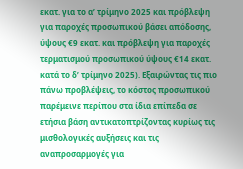εκατ. για το α’ τρίμηνο 2025 και πρόβλεψη για παροχές προσωπικού βάσει απόδοσης, ύψους €9 εκατ. και πρόβλεψη για παροχές τερματισμού προσωπικού ύψους €14 εκατ. κατά το δ’ τρίμηνο 2025). Εξαιρώντας τις πιο πάνω προβλέψεις, το κόστος προσωπικού παρέμεινε περίπου στα ίδια επίπεδα σε ετήσια βάση αντικατοπτρίζοντας κυρίως τις μισθολογικές αυξήσεις και τις αναπροσαρμογές για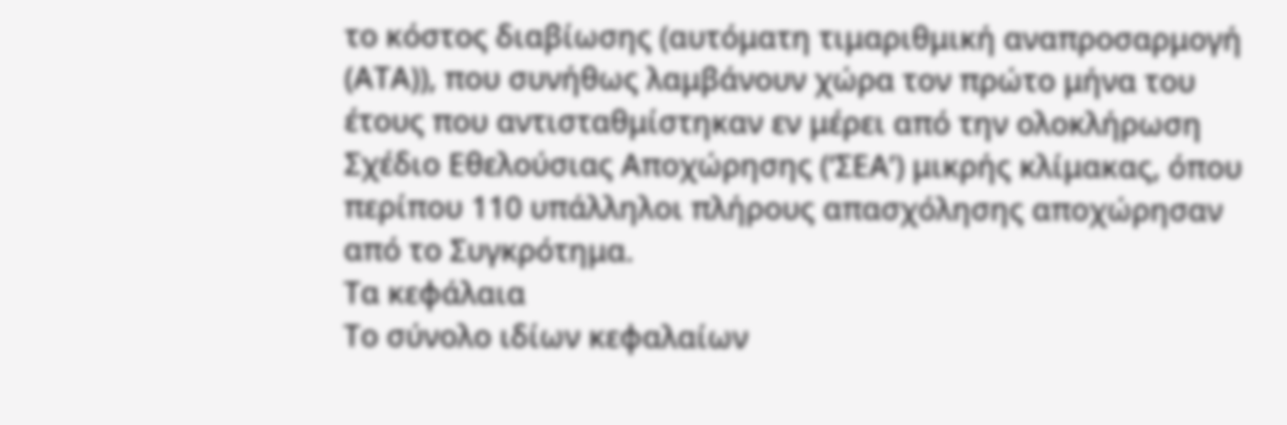το κόστος διαβίωσης (αυτόματη τιμαριθμική αναπροσαρμογή (ΑΤΑ)), που συνήθως λαμβάνουν χώρα τον πρώτο μήνα του έτους που αντισταθμίστηκαν εν μέρει από την ολοκλήρωση Σχέδιο Εθελούσιας Αποχώρησης (‘ΣΕΑ’) μικρής κλίμακας, όπου περίπου 110 υπάλληλοι πλήρους απασχόλησης αποχώρησαν από το Συγκρότημα.
Τα κεφάλαια
Το σύνολο ιδίων κεφαλαίων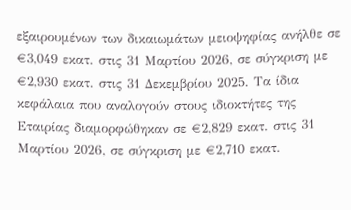εξαιρουμένων των δικαιωμάτων μειοψηφίας ανήλθε σε €3,049 εκατ. στις 31 Μαρτίου 2026, σε σύγκριση με €2,930 εκατ. στις 31 Δεκεμβρίου 2025. Τα ίδια κεφάλαια που αναλογούν στους ιδιοκτήτες της Εταιρίας διαμορφώθηκαν σε €2,829 εκατ. στις 31 Μαρτίου 2026, σε σύγκριση με €2,710 εκατ.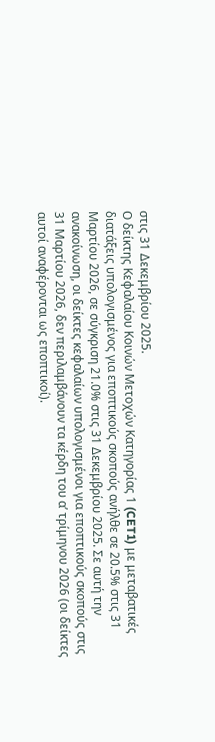στις 31 Δεκεμβρίου 2025.
Ο δείκτης Κεφαλαίου Κοινών Μετοχών Κατηγορίας 1 (CET1) με μεταβατικές διατάξεις υπολογισμένος για εποπτικούς σκοπούς ανήλθε σε 20.5% στις 31 Μαρτίου 2026, σε σύγκριση 21.0% στις 31 Δεκεμβρίου 2025. Σε αυτή την ανακοίνωση, oι δείκτες κεφαλαίων υπολογισμένοι για εποπτικούς σκοπούς στις 31 Μαρτίου 2026, δεν περιλαμβάνουν τα κέρδη του α’ τρίμηνου 2026 (οι δείκτες αυτοί αναφέρονται ως εποπτικοί).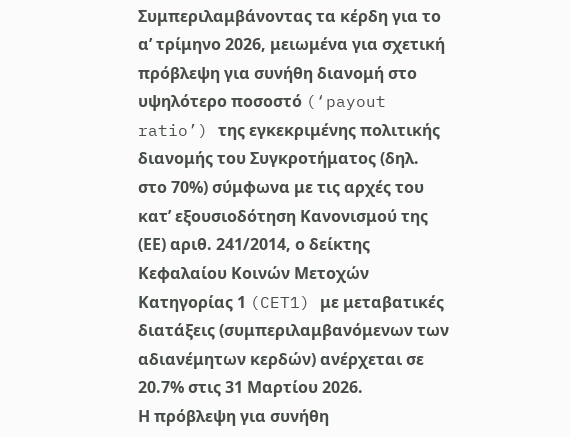Συμπεριλαμβάνοντας τα κέρδη για το α’ τρίμηνο 2026, μειωμένα για σχετική πρόβλεψη για συνήθη διανομή στο υψηλότερο ποσοστό (‘payout ratio’) της εγκεκριμένης πολιτικής διανομής του Συγκροτήματος (δηλ. στο 70%) σύμφωνα με τις αρχές του κατ’ εξουσιοδότηση Κανονισμού της (ΕΕ) αριθ. 241/2014, ο δείκτης Κεφαλαίου Κοινών Μετοχών Κατηγορίας 1 (CET1) με μεταβατικές διατάξεις (συμπεριλαμβανόμενων των αδιανέμητων κερδών) ανέρχεται σε 20.7% στις 31 Μαρτίου 2026.
Η πρόβλεψη για συνήθη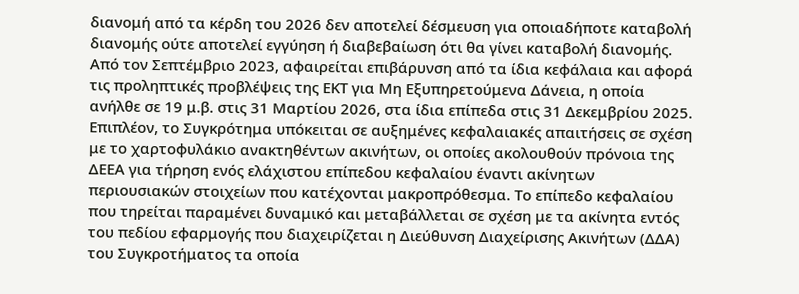διανομή από τα κέρδη του 2026 δεν αποτελεί δέσμευση για οποιαδήποτε καταβολή διανομής ούτε αποτελεί εγγύηση ή διαβεβαίωση ότι θα γίνει καταβολή διανομής. Από τον Σεπτέμβριο 2023, αφαιρείται επιβάρυνση από τα ίδια κεφάλαια και αφορά τις προληπτικές προβλέψεις της ΕΚΤ για Μη Εξυπηρετούμενα Δάνεια, η οποία ανήλθε σε 19 μ.β. στις 31 Μαρτίου 2026, στα ίδια επίπεδα στις 31 Δεκεμβρίου 2025. Επιπλέον, το Συγκρότημα υπόκειται σε αυξημένες κεφαλαιακές απαιτήσεις σε σχέση με το χαρτοφυλάκιο ανακτηθέντων ακινήτων, οι οποίες ακολουθούν πρόνοια της ΔΕΕΑ για τήρηση ενός ελάχιστου επίπεδου κεφαλαίου έναντι ακίνητων περιουσιακών στοιχείων που κατέχονται μακροπρόθεσμα. Το επίπεδο κεφαλαίου που τηρείται παραμένει δυναμικό και μεταβάλλεται σε σχέση με τα ακίνητα εντός του πεδίου εφαρμογής που διαχειρίζεται η Διεύθυνση Διαχείρισης Ακινήτων (ΔΔΑ) του Συγκροτήματος τα οποία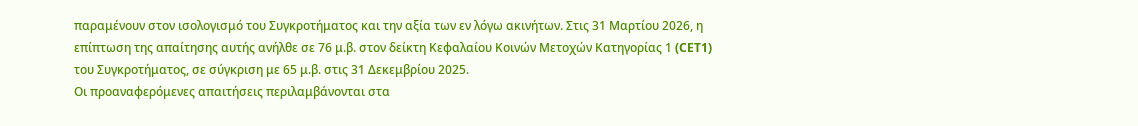παραμένουν στον ισολογισμό του Συγκροτήματος και την αξία των εν λόγω ακινήτων. Στις 31 Μαρτίου 2026, η επίπτωση της απαίτησης αυτής ανήλθε σε 76 μ.β. στον δείκτη Κεφαλαίου Κοινών Μετοχών Κατηγορίας 1 (CET1) του Συγκροτήματος, σε σύγκριση με 65 μ.β. στις 31 Δεκεμβρίου 2025.
Οι προαναφερόμενες απαιτήσεις περιλαμβάνονται στα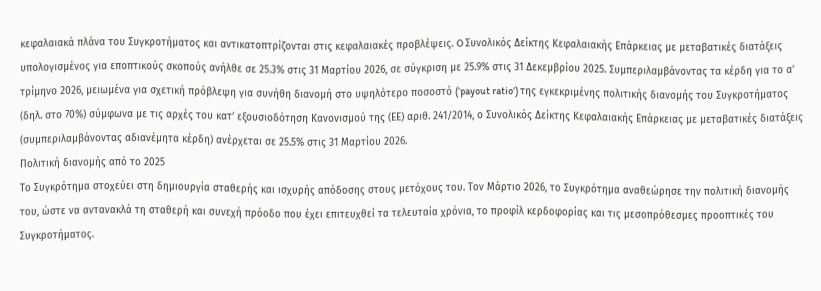κεφαλαιακά πλάνα του Συγκροτήματος και αντικατοπτρίζονται στις κεφαλαιακές προβλέψεις. O Συνολικός Δείκτης Κεφαλαιακής Επάρκειας με μεταβατικές διατάξεις υπολογισμένος για εποπτικούς σκοπούς ανήλθε σε 25.3% στις 31 Μαρτίου 2026, σε σύγκριση με 25.9% στις 31 Δεκεμβρίου 2025. Συμπεριλαμβάνοντας τα κέρδη για το α’ τρίμηνο 2026, μειωμένα για σχετική πρόβλεψη για συνήθη διανομή στο υψηλότερο ποσοστό (‘payout ratio’) της εγκεκριμένης πολιτικής διανομής του Συγκροτήματος (δηλ. στο 70%) σύμφωνα με τις αρχές του κατ’ εξουσιοδότηση Κανονισμού της (ΕΕ) αριθ. 241/2014, ο Συνολικός Δείκτης Κεφαλαιακής Επάρκειας με μεταβατικές διατάξεις (συμπεριλαμβάνοντας αδιανέμητα κέρδη) ανέρχεται σε 25.5% στις 31 Μαρτίου 2026.
Πολιτική διανομής από το 2025
Το Συγκρότημα στοχεύει στη δημιουργία σταθερής και ισχυρής απόδοσης στους μετόχους του. Τον Μάρτιο 2026, το Συγκρότημα αναθεώρησε την πολιτική διανομής του, ώστε να αντανακλά τη σταθερή και συνεχή πρόοδο που έχει επιτευχθεί τα τελευταία χρόνια, το προφίλ κερδοφορίας και τις μεσοπρόθεσμες προοπτικές του Συγκροτήματος.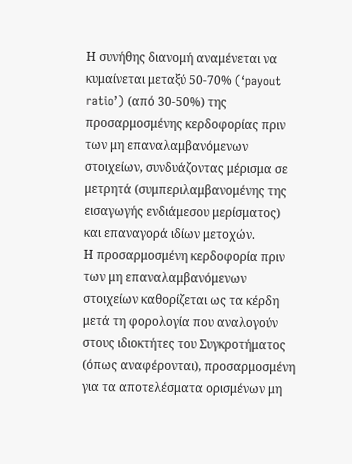Η συνήθης διανομή αναμένεται να κυμαίνεται μεταξύ 50-70% (‘payout ratio’) (από 30-50%) της προσαρμοσμένης κερδοφορίας πριν των μη επαναλαμβανόμενων στοιχείων, συνδυάζοντας μέρισμα σε μετρητά (συμπεριλαμβανομένης της εισαγωγής ενδιάμεσου μερίσματος) και επαναγορά ιδίων μετοχών.
Η προσαρμοσμένη κερδοφορία πριν των μη επαναλαμβανόμενων στοιχείων καθορίζεται ως τα κέρδη μετά τη φορολογία που αναλογούν στους ιδιοκτήτες του Συγκροτήματος (όπως αναφέρονται), προσαρμοσμένη για τα αποτελέσματα ορισμένων μη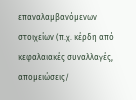επαναλαμβανόμενων στοιχείων (π.χ. κέρδη από κεφαλαιακές συναλλαγές, απομειώσεις/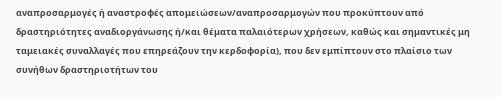αναπροσαρμογές ή αναστροφές απομειώσεων/αναπροσαρμογών που προκύπτουν από δραστηριότητες αναδιοργάνωσης ή/και θέματα παλαιότερων χρήσεων, καθώς και σημαντικές μη ταμειακές συναλλαγές που επηρεάζουν την κερδοφορία), που δεν εμπίπτουν στο πλαίσιο των συνήθων δραστηριοτήτων του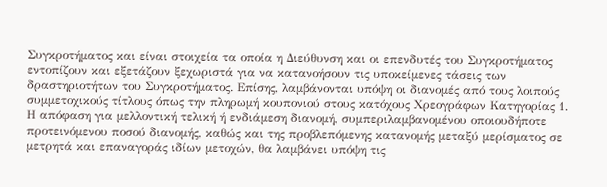Συγκροτήματος και είναι στοιχεία τα οποία η Διεύθυνση και οι επενδυτές του Συγκροτήματος εντοπίζουν και εξετάζουν ξεχωριστά για να κατανοήσουν τις υποκείμενες τάσεις των δραστηριοτήτων του Συγκροτήματος. Επίσης, λαμβάνονται υπόψη οι διανομές από τους λοιπούς συμμετοχικούς τίτλους όπως την πληρωμή κουπονιού στους κατόχους Χρεογράφων Κατηγορίας 1.
Η απόφαση για μελλοντική τελική ή ενδιάμεση διανομή, συμπεριλαμβανομένου οποιουδήποτε προτεινόμενου ποσού διανομής, καθώς και της προβλεπόμενης κατανομής μεταξύ μερίσματος σε μετρητά και επαναγοράς ιδίων μετοχών, θα λαμβάνει υπόψη τις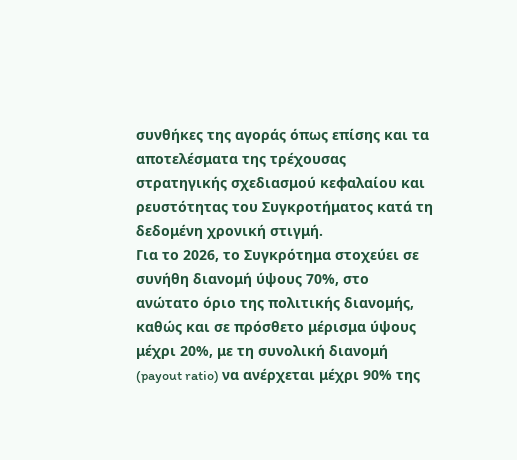συνθήκες της αγοράς όπως επίσης και τα αποτελέσματα της τρέχουσας στρατηγικής σχεδιασμού κεφαλαίου και ρευστότητας του Συγκροτήματος κατά τη δεδομένη χρονική στιγμή.
Για τo 2026, το Συγκρότημα στοχεύει σε συνήθη διανομή ύψους 70%, στο ανώτατο όριο της πολιτικής διανομής, καθώς και σε πρόσθετο μέρισμα ύψους μέχρι 20%, με τη συνολική διανομή (payout ratio) να ανέρχεται μέχρι 90% της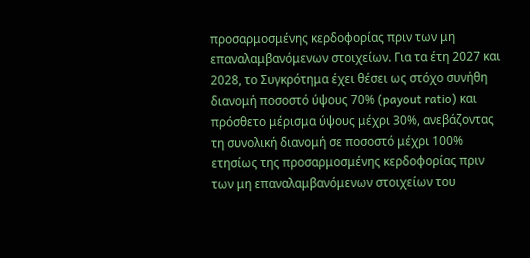προσαρμοσμένης κερδοφορίας πριν των μη επαναλαμβανόμενων στοιχείων. Για τα έτη 2027 και 2028, το Συγκρότημα έχει θέσει ως στόχο συνήθη διανομή ποσοστό ύψους 70% (payout ratio) και πρόσθετο μέρισμα ύψους μέχρι 30%, ανεβάζοντας τη συνολική διανομή σε ποσοστό μέχρι 100% ετησίως της προσαρμοσμένης κερδοφορίας πριν των μη επαναλαμβανόμενων στοιχείων του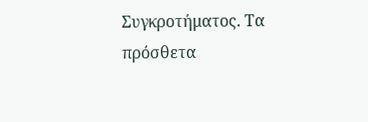Συγκροτήματος. Τα πρόσθετα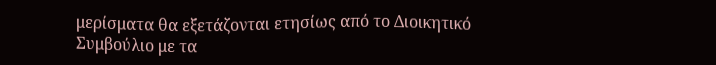μερίσματα θα εξετάζονται ετησίως από το Διοικητικό Συμβούλιο με τα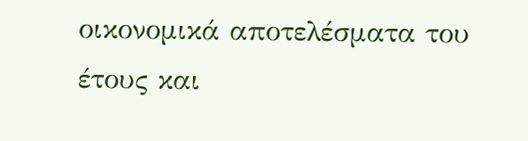οικονομικά αποτελέσματα του έτους και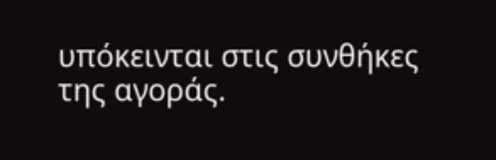υπόκεινται στις συνθήκες της αγοράς.